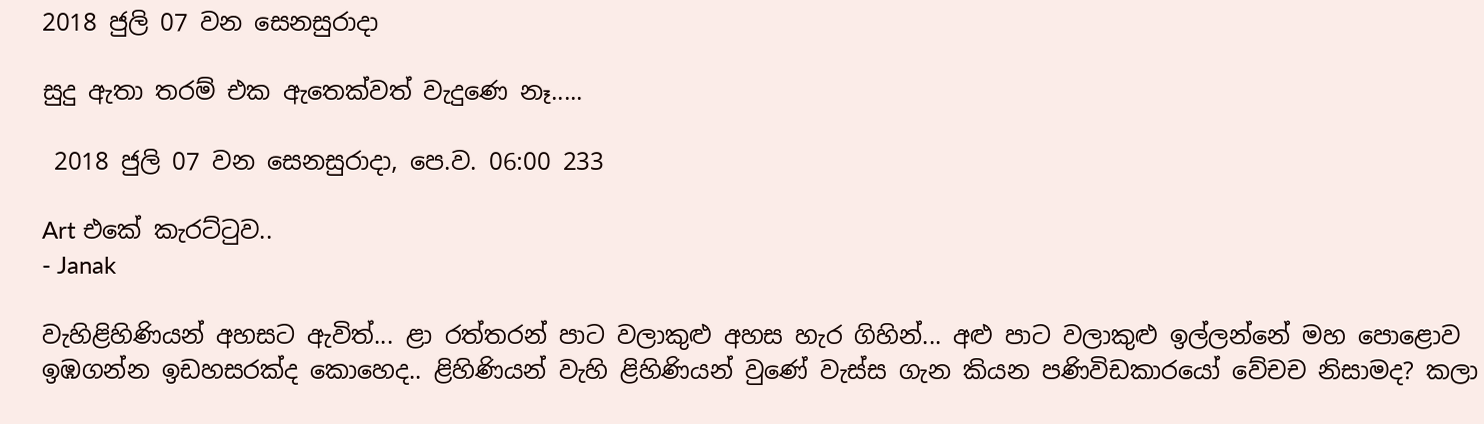2018 ජුලි 07 වන සෙනසුරාදා

සුදු ඇතා තරම් එක ඇතෙක්වත් වැදුණෙ නෑ.....

 2018 ජුලි 07 වන සෙනසුරාදා, පෙ.ව. 06:00 233

Art එකේ කැරට්ටුව..
- Janak

වැහිළිහිණියන් අහසට ඇවිත්... ළා රත්තරන් පාට වලාකුළු අහස හැර ගිහින්... අළු පාට වලාකුළු ඉල්ලන්නේ මහ පොළොව ඉඹගන්න ඉඩහසරක්ද කොහෙද.. ළිහිණියන් වැහි ළිහිණියන් වුණේ වැස්ස ගැන කියන පණිවිඩකාරයෝ වේචච නිසාමද? කලා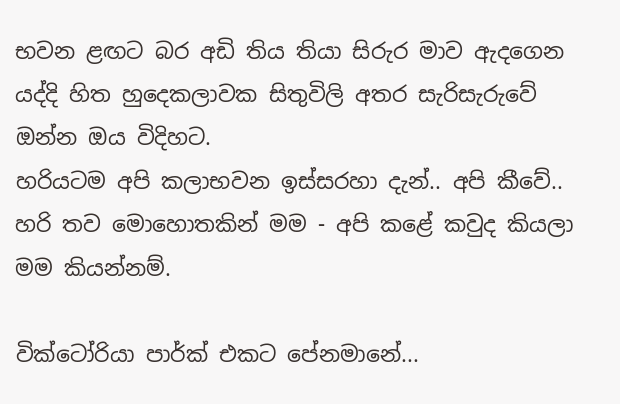භවන ළඟට බර අඩි තිය තියා සිරුර මාව ඇදගෙන යද්දි හිත හුදෙකලාවක සිතුවිලි අතර සැරිසැරුවේ ඔන්න ඔය විදිහට.
හරියටම අපි කලාභවන ඉස්සරහා දැන්.. අපි කීවේ.. හරි තව මොහොතකින් මම - අපි කළේ කවුද කියලා මම කියන්නම්.

වික්ටෝරියා පාර්ක් එකට පේනමානේ...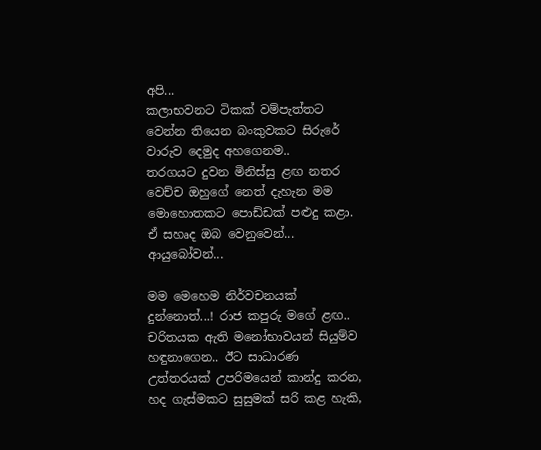අපි...
කලාභවනට ටිකක් වම්පැත්තට වෙන්න තියෙන බංකුවකට සිරුරේ වාරුව දෙමුද අහගෙනම..
තරගයට දුවන මිනිස්සු ළඟ නතර වෙච්ච ඔහුගේ නෙත් දැහැන මම මොහොතකට පොඩ්ඩක් පළුදු කළා. ඒ සහෘද ඔබ වෙනුවෙන්...
ආයුබෝවන්...

මම මෙහෙම නිර්වචනයක් දුන්නොත්...! රාජ කපුරු මගේ ළඟ..
චරිතයක ඇති මනෝභාවයන් සියුම්ව හඳුනාගෙන.. ඊට සාධාරණ උත්තරයක් උපරිමයෙන් කාන්දු කරන, හද ගැස්මකට සුසුමක් සරි කළ හැකි,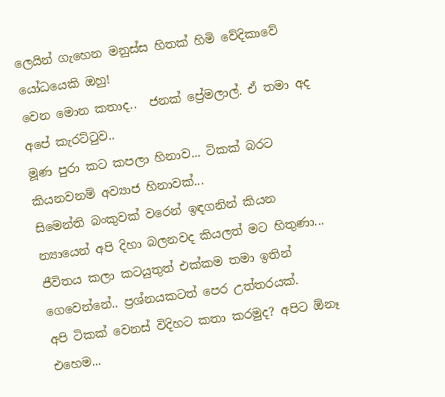ලෙයින් ගැහෙන මනුස්ස හිතක් හිමි වේදිකාවේ යෝධයෙකි ඔහු!
වෙන මොන කතාද..  ජනක් ප්‍රේමලාල්. ඒ තමා අද අපේ කැරට්ටුව..
මූණ පුරා කට කපලා හිනාව... ටිකක් බරට කියනවනම් අව්‍යාජ හිනාවක්...
සිමෙන්ති බංකුවක් වරෙන් ඉඳගනින් කියන න්‍යායෙන් අපි දිහා බලනවද කියලත් මට හිතුණා...
ජීවිතය කලා කටයුතුත් එක්කම තමා ඉතින් ගෙවෙන්නේ.. ප්‍රශ්නයකටත් පෙර උත්තරයක්.
අපි ටිකක් වෙනස් විදිහට කතා කරමුද? අපිට ඕනෑ එහෙම...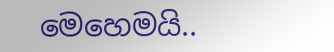මෙහෙමයි..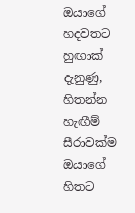ඔයාගේ හදවතට හුඟාක් දැනුණු, හිතන්න හැඟීම් සීරාවක්ම ඔයාගේ හිතට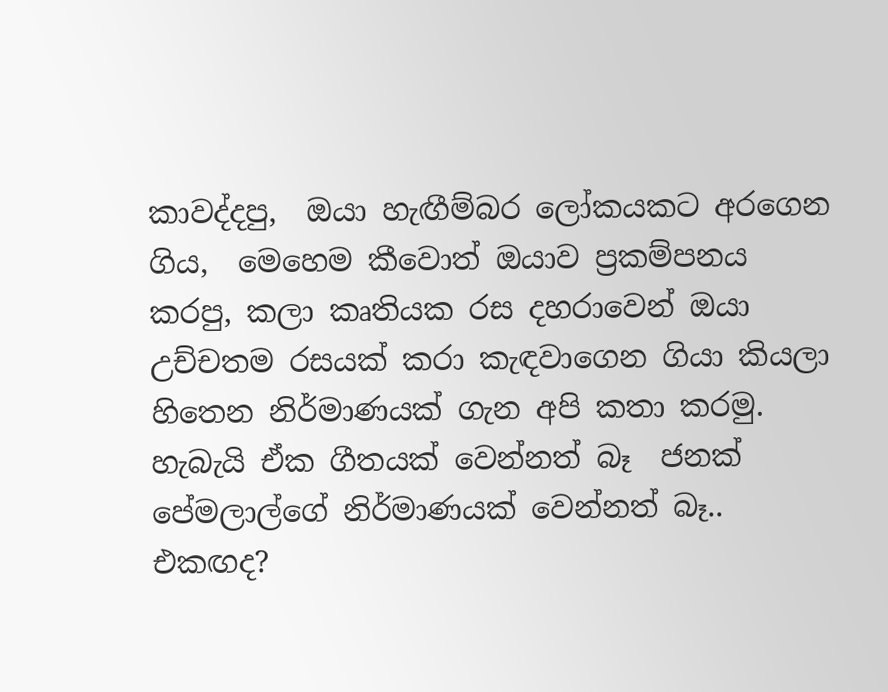කාවද්දපු,  ඔයා හැඟීම්බර ලෝකයකට අරගෙන ගිය,  මෙහෙම කීවොත් ඔයාව ප්‍රකම්පනය කරපු, කලා කෘතියක රස දහරාවෙන් ඔයා උච්චතම රසයක් කරා කැඳවාගෙන ගියා කියලා හිතෙන නිර්මාණයක් ගැන අපි කතා කරමු. හැබැයි ඒක ගීතයක් වෙන්නත් බෑ  ජනක් පේමලාල්ගේ නිර්මාණයක් වෙන්නත් බෑ.. එකඟද?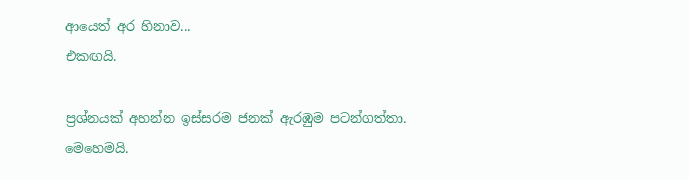ආයෙත් අර හිනාව...
එකඟයි.

ප්‍රශ්නයක් අහන්න ඉස්සරම ජනක් ඇරඹුම පටන්ගත්තා.
මෙහෙමයි.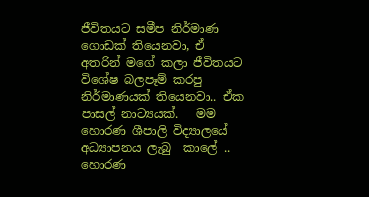ජීවිතයට සමීප නිර්මාණ ගොඩක් තියෙනවා, ඒ අතරින් මගේ කලා ජීවිතයට විශේෂ බලපෑම් කරපු නිර්මාණයක් තියෙනවා.. ඒක පාසල් නාට්‍යයක්.   මම හොරණ ශීපාලි විද්‍යාලයේ අධ්‍යාපනය ලැබු  කාලේ .. හොරණ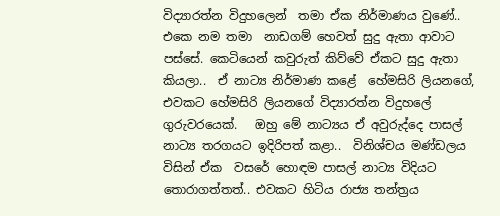විද්‍යාරත්න විදුහලෙන්  තමා ඒක නිර්මාණය වුණේ.. එකෙ නම තමා  නාඩගම් හෙවත් සුදු ඇතා ආවාට පස්සේ. කෙටියෙන් කවුරුත් කිව්වේ ඒකට සුදු ඇතා කියලා..  ඒ නාට්‍ය නිර්මාණ කළේ  හේමසිරි ලියනගේ,  එවකට හේමසිරි ලියනගේ විද්‍යාරත්න විදුහලේ ගුරුවරයෙක්.   ඔහු මේ නාට්‍යය ඒ අවුරුද්දෙ පාසල් නාට්‍ය තරගයට ඉදිරිපත් කළා..  විනිශ්චය මණ්ඩලය විසින් ඒක  වසරේ හොඳම පාසල් නාට්‍ය විදියට තොරාගත්තත්.. එවකට හිටිය රාජ්‍ය තන්ත්‍රය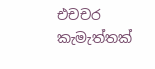එචචර කැමැත්තක්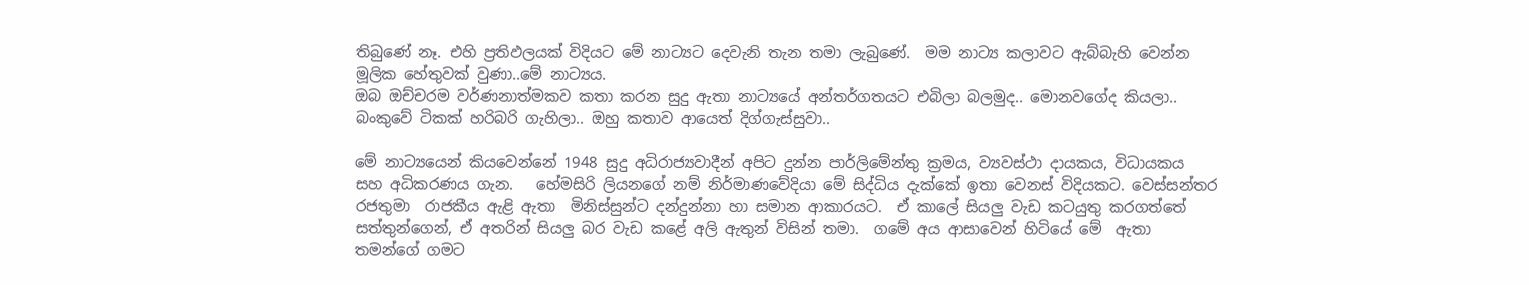තිබුණේ නෑ. එහි ප්‍රතිඵලයක් විදියට මේ නාට්‍යට දෙවැනි තැන තමා ලැබුණේ.  මම නාට්‍ය කලාවට ඇබ්බැහි වෙන්න මූලික හේතුවක් වුණා..මේ නාට්‍යය.
ඔබ ඔච්චරම වර්ණනාත්මකව කතා කරන සුදු ඇතා නාට්‍යයේ අන්තර්ගතයට එබිලා බලමුද.. මොනවගේද කියලා..
බංකුවේ ටිකක් හරිබරි ගැහිලා.. ඔහු කතාව ආයෙත් දිග්ගැස්සුවා..

මේ නාට්‍යයෙන් කියවෙන්නේ 1948 සුදු අධිරාජ්‍යවාදීන් අපිට දුන්න පාර්ලිමේන්තු ක්‍රමය, ව්‍යවස්ථා දායකය, විධායකය සහ අධිකරණය ගැන.   හේමසිරි ලියනගේ නම් නිර්මාණවේදියා මේ සිද්ධිය දැක්කේ ඉතා වෙනස් විදියකට. වෙස්සන්තර රජතුමා  රාජකීය ඇළි ඇතා  මිනිස්සුන්ට දන්දුන්නා හා සමාන ආකාරයට.  ඒ කාලේ සියලු වැඩ කටයුතු කරගත්තේ සත්තුන්ගෙන්, ඒ අතරින් සියලු බර වැඩ කළේ අලි ඇතුන් විසින් තමා.  ගමේ අය ආසාවෙන් හිටියේ මේ  ඇතා තමන්ගේ ගමට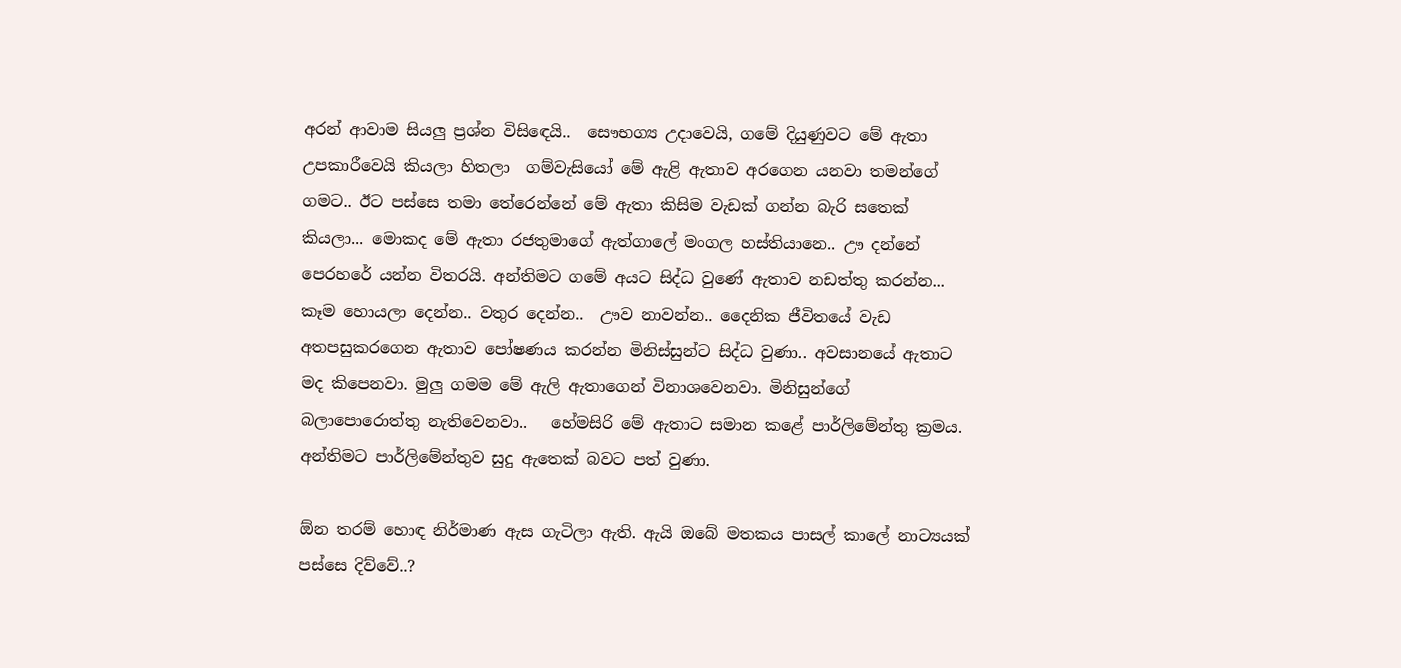අරන් ආවාම සියලු ප්‍රශ්න විසිඳෙයි..  සෞභග්‍ය උදාවෙයි, ගමේ දියුණුවට මේ ඇතා උපකාරීවෙයි කියලා හිතලා  ගම්වැසියෝ මේ ඇළි ඇතාව අරගෙන යනවා තමන්ගේ ගමට.. ඊට පස්සෙ තමා තේරෙන්නේ මේ ඇතා කිසිම වැඩක් ගන්න බැරි සතෙක් කියලා... මොකද මේ ඇතා රජතුමාගේ ඇත්ගාලේ මංගල හස්තියානෙ.. ඌ දන්නේ පෙරහරේ යන්න විතරයි. අන්තිමට ගමේ අයට සිද්ධ වුණේ ඇතාව නඩත්තු කරන්න... කෑම හොයලා දෙන්න.. වතුර දෙන්න..  ඌව නාවන්න.. දෛනික ජීවිතයේ වැඩ අතපසුකරගෙන ඇතාව පෝෂණය කරන්න මිනිස්සුන්ට සිද්ධ වුණා.. අවසානයේ ඇතාට මද කිපෙනවා. මුලු ගමම මේ ඇලි ඇතාගෙන් විනාශවෙනවා. මිනිසුන්ගේ බලාපොරොත්තු නැතිවෙනවා..   හේමසිරි මේ ඇතාට සමාන කළේ පාර්ලිමේන්තු ක්‍රමය.  අන්තිමට පාර්ලිමේන්තුව සුදු ඇතෙක් බවට පත් වුණා.

ඕන තරම් හොඳ නිර්මාණ ඇස ගැටිලා ඇති. ඇයි ඔබේ මතකය පාසල් කාලේ නාට්‍යයක් පස්සෙ දිව්වේ..?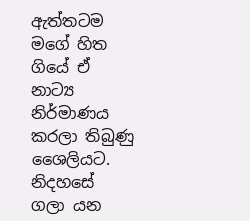ඇත්තටම මගේ හිත ගියේ ඒ නාට්‍ය නිර්මාණය කරලා තිබුණු ශෛලියට.  නිදහසේ ගලා යන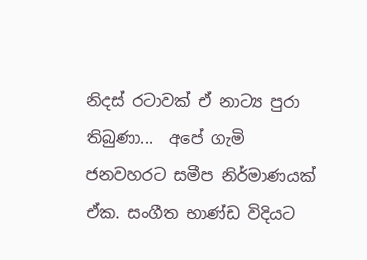නිදස් රටාවක් ඒ නාට්‍ය පුරා තිබුණා...  අපේ ගැමි ජනවහරට සමීප නිර්මාණයක් ඒක. සංගීත භාණ්ඩ විදියට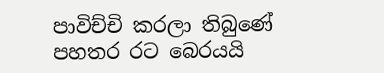පාවිච්චි කරලා තිබුණේ පහතර රට බෙරයයි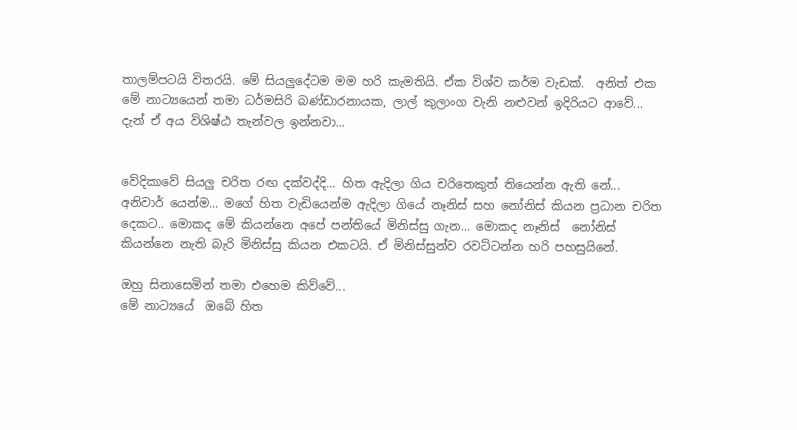තාලම්පටයි විතරයි. මේ සියලුදේටම මම හරි කැමතියි. ඒක විශ්ව කර්ම වැඩක්.  අනිත් එක මේ නාට්‍යයෙන් තමා ධර්මසිරි බණ්ඩාරනායක, ලාල් කුලාංග වැනි නළුවන් ඉදිරියට ආවේ...  දැන් ඒ අය විශිෂ්ඨ තැන්වල ඉන්නවා...


වේදිකාවේ සියලු චරිත රඟ දක්වද්දි... හිත ඇදිලා ගිය චරිතෙකුත් තියෙන්න ඇති නේ...
අනිවාර් යෙන්ම... මගේ හිත වැඩියෙන්ම ඇදිලා ගියේ නෑනිස් සහ නෝනිස් කියන ප්‍රධාන චරිත දෙකට.. මොකද මේ කියන්නෙ අපේ පන්තියේ මිනිස්සු ගැන... මොකද නෑනිස්  නෝනිස් කියන්නෙ නැති බැරි මිනිස්සු කියන එකටයි. ඒ මිනිස්සුන්ව රවට්ටන්න හරි පහසුයි‍නේ.

ඔහු සිනාසෙමින් තමා එහෙම කිව්වේ...
මේ නාට්‍යයේ  ඔබේ හිත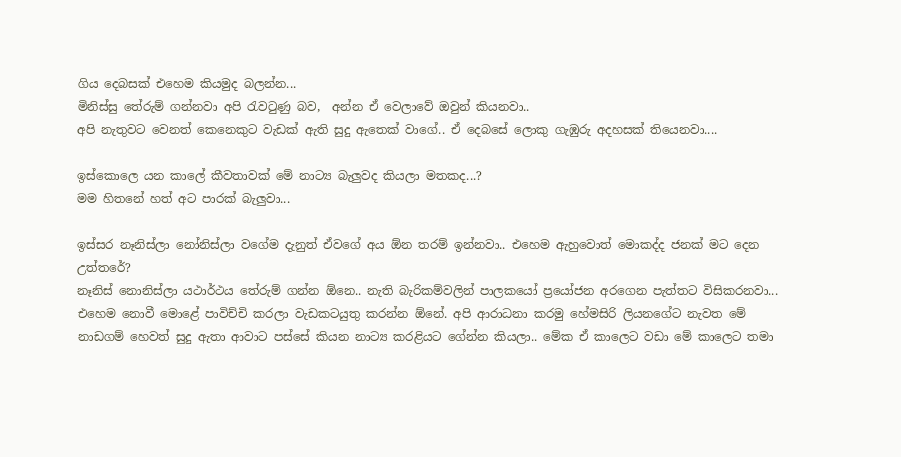ගිය දෙබසක් එහෙම කියමුද බලන්න...
මිනිස්සු තේරුම් ගන්නවා අපි රැවටුණු බව,  අන්න ඒ වෙලාවේ ඔවුන් කියනවා..
අපි නැතුවට වෙනත් කෙනෙකුට වැඩක් ඇති සුදු ඇතෙක් වාගේ.. ඒ දෙබසේ ලොකු ගැඹුරු අදහසක් තියෙනවා....

ඉස්කොලෙ යන කාලේ කීවතාවක් මේ නාට්‍ය බැලුවද කියලා මතකද...?
මම හිතනේ හත් අට පාරක් බැලුවා...

ඉස්සර නෑනිස්ලා නෝනිස්ලා වගේම දැනුත් ඒවගේ අය ඕන තරම් ඉන්නවා.. එහෙම ඇහුවොත් මොකද්ද ජනක් මට දෙන උත්තරේ?
නෑනිස් නොනිස්ලා යථාර්ථය තේරුම් ගන්න ඕනෙ.. නැති බැරිකම්වලින් පාලකයෝ ප්‍රයෝජන අරගෙන පැත්තට විසිකරනවා... එහෙම නොවී මොළේ පාවිච්චි කරලා වැඩකටයුතු කරන්න ඕනේ. අපි ආරාධනා කරමු හේමසිරි ලියනගේට නැවත මේ නාඩගම් හෙවත් සුදු ඇතා ආවාට පස්සේ කියන නාට්‍ය කරළියට ගේන්න කියලා.. මේක ඒ කාලෙට වඩා මේ කාලෙට තමා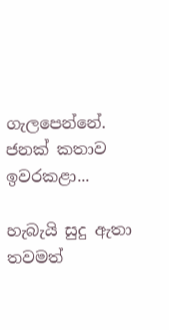ගැලපෙන්නේ.
ජනක් කතාව ඉවරකළා...

හැබැයි සුදු ඇතා තවමත්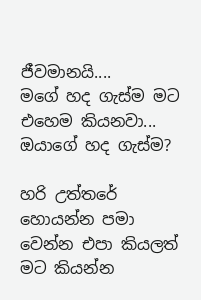ජීවමානයි....
මගේ හද ගැස්ම මට එහෙම කියනවා...
ඔයාගේ හද ගැස්ම?

හරි උත්තරේ හොයන්න පමා වෙන්න එපා කියලත් මට කියන්න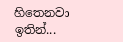හිතෙනවා ඉතින්...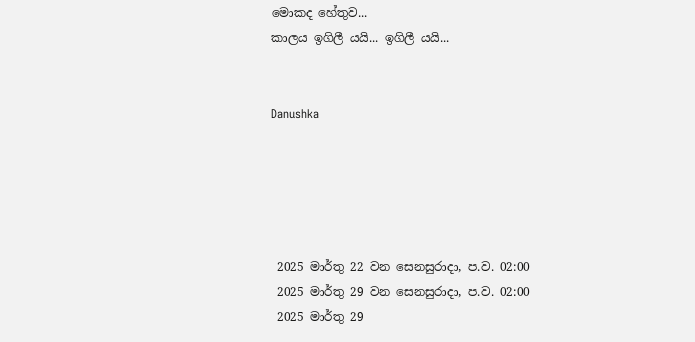මොකද හේතුව...
කාලය ඉගිලී යයි... ඉගිලී යයි...


Danushka





 2025 මාර්තු 22 වන සෙනසුරාදා, ප.ව. 02:00
 2025 මාර්තු 29 වන සෙනසුරාදා, ප.ව. 02:00
 2025 මාර්තු 29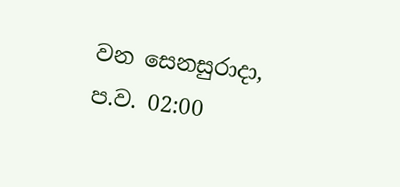වන සෙනසුරාදා, ප.ව. 02:00